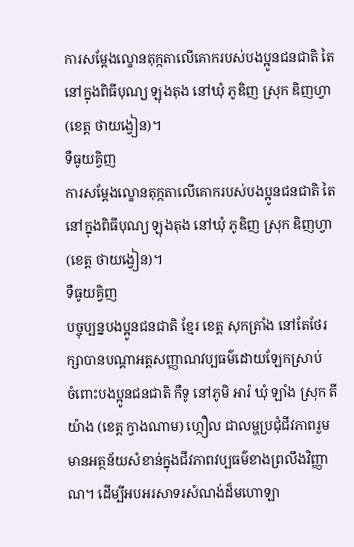ការសម្តែងល្ខោនតុក្កតាលើគោករបស់បងប្អូនជនជាតិ តៃ នៅក្នុងពិធីបុណ្យ ឡុងតុង នៅឃុំ ភូឌិញ ស្រុក ឌិញហ្វា (ខេត្ត ថាយង្វៀន)។
ទឺធូយគ្វិញ
ការសម្តែងល្ខោនតុក្កតាលើគោករបស់បងប្អូនជនជាតិ តៃ នៅក្នុងពិធីបុណ្យ ឡុងតុង នៅឃុំ ភូឌិញ ស្រុក ឌិញហ្វា (ខេត្ត ថាយង្វៀន)។
ទឺធូយគ្វិញ
បច្ចុប្បន្នបងប្អូនជនជាតិ ខ្មែរ ខេត្ត សុកត្រាំង នៅតែថែរក្សាបានបណ្តាអត្តសញ្ញាណវប្បធម៌ដោយឡែកស្រាប់
ចំពោះបងប្អូនជនជាតិ កឺទូ នៅភូមិ អារ៉ ឃុំ ឡាំង ស្រុក តីយ៉ាង (ខេត្ត ក្វាងណាម) ហ្កឿល ជាលម្ហប្រជុំជីវភាពរួម មានអត្ថន័យសំខាន់ក្នុងជីវភាពវប្បធម៌ខាងព្រលឹងវិញ្ញាណ។ ដើម្បីអបអរសាទរសំណង់ដ៏មហោឡា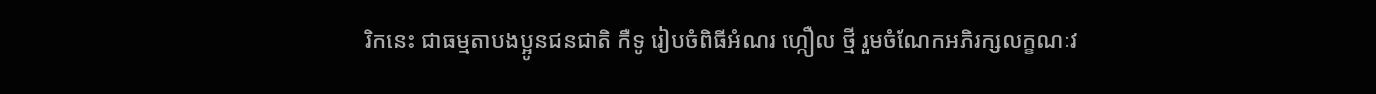រិកនេះ ជាធម្មតាបងប្អូនជនជាតិ កឺទូ រៀបចំពិធីអំណរ ហ្កឿល ថ្មី រួមចំណែកអភិរក្សលក្ខណៈវ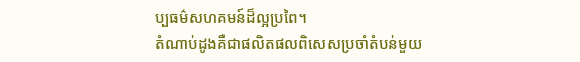ប្បធម៌សហគមន៍ដ៏ល្អប្រពៃ។
តំណាប់ដូងគឺជាផលិតផលពិសេសប្រចាំតំបន់មួយ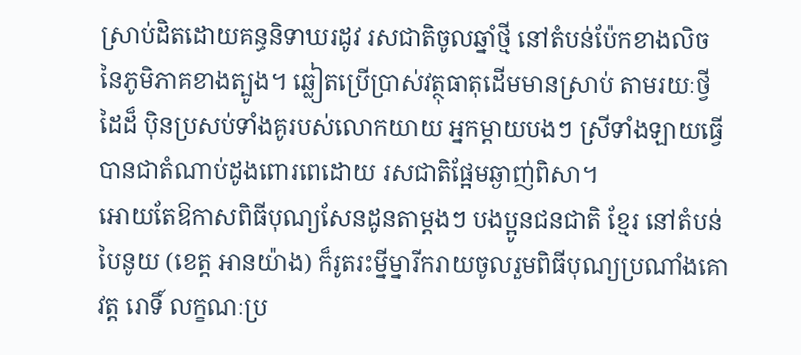ស្រាប់ដិតដោយគន្ធនិទាឃរដូវ រសជាតិចូលឆ្នាំថ្មី នៅតំបន់ប៉ែកខាងលិចនៃភូមិភាគខាងត្បូង។ ឆ្លៀតប្រើប្រាស់វត្ថុធាតុដើមមានស្រាប់ តាមរយៈថ្វីដៃដ៏ ប៉ិនប្រសប់ទាំងគូរបស់លោកយាយ អ្នកម្តាយបងៗ ស្រីទាំងឡាយធ្វើបានជាតំណាប់ដូងពោរពេដោយ រសជាតិផ្អែមឆ្ងាញ់ពិសា។
អោយតែឱកាសពិធីបុណ្យសែនដូនតាម្ដងៗ បងប្អូនជនជាតិ ខ្មែរ នៅតំបន់ បៃនូយ (ខេត្ត អានយ៉ាង) ក៏រូតរះម្នីម្នារីករាយចូលរួមពិធីបុណ្យប្រណាំងគោវត្ត រោទិ៍ លក្ខណៈប្រ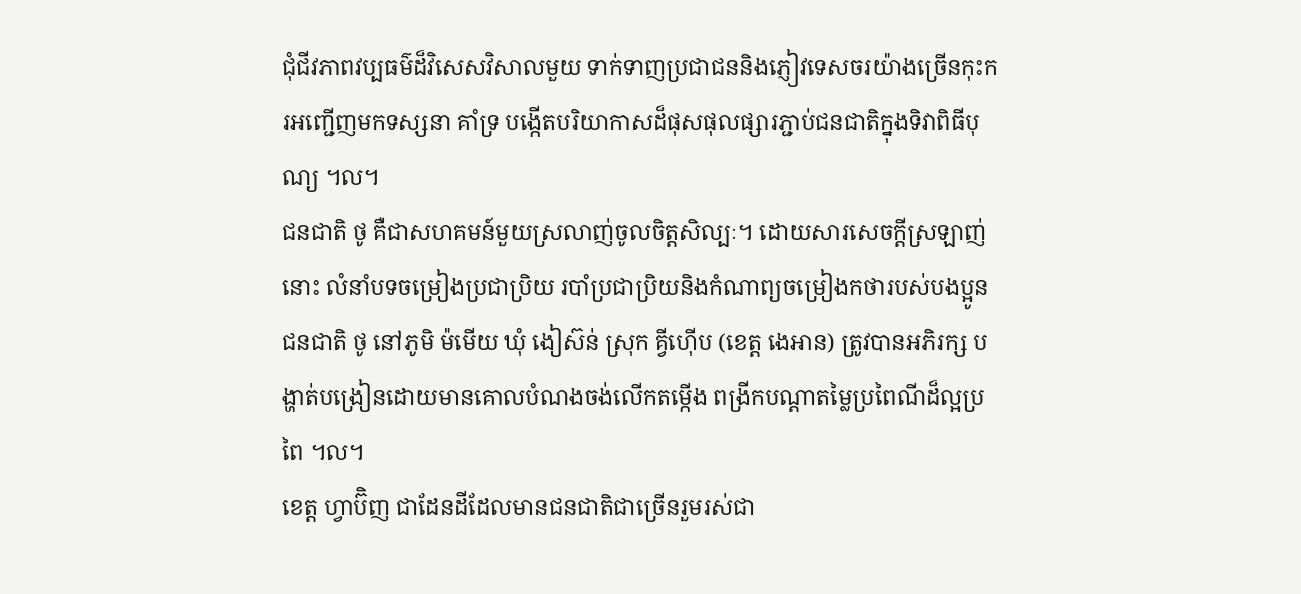ជុំជីវភាពវប្បធម៌ដ៏វិសេសវិសាលមួយ ទាក់ទាញប្រជាជននិងភ្ញៀវទេសចរយ៉ាងច្រើនកុះករអញ្ជើញមកទស្សនា គាំទ្រ បង្កើតបរិយាកាសដ៏ផុសផុលផ្សារភ្ជាប់ជនជាតិក្នុងទិវាពិធីបុណ្យ ។ល។
ជនជាតិ ថូ គឺជាសហគមន៍មួយស្រលាញ់ចូលចិត្តសិល្បៈ។ ដោយសារសេចក្តីស្រឡាញ់នោះ លំនាំបទចម្រៀងប្រជាប្រិយ របាំប្រជាប្រិយនិងកំណាព្យចម្រៀងកថារបស់បងប្អូនជនជាតិ ថូ នៅភូមិ ម៉មើយ ឃុំ ងៀស៊ន់ ស្រុក គ្វីហ៊ើប (ខេត្ត ងេអាន) ត្រូវបានអភិរក្ស បង្ហាត់បង្រៀនដោយមានគោលបំណងចង់លើកតម្កើង ពង្រីកបណ្តាតម្លៃប្រពៃណីដ៏ល្អប្រពៃ ។ល។
ខេត្ត ហ្វាប៊ិញ ជាដែនដីដែលមានជនជាតិជាច្រើនរួមរស់ជា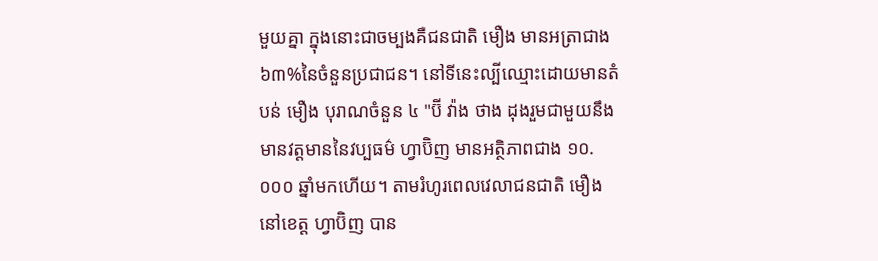មួយគ្នា ក្នុងនោះជាចម្បងគឺជនជាតិ មឿង មានអត្រាជាង ៦៣%នៃចំនួនប្រជាជន។ នៅទីនេះល្បីឈ្មោះដោយមានតំបន់ មឿង បុរាណចំនួន ៤ "ប៊ី វ៉ាង ថាង ដុងរួមជាមួយនឹងមានវត្តមាននៃវប្បធម៌ ហ្វាប៊ិញ មានអត្ថិភាពជាង ១០.០០០ ឆ្នាំមកហើយ។ តាមរំហូរពេលវេលាជនជាតិ មឿង នៅខេត្ត ហ្វាប៊ិញ បាន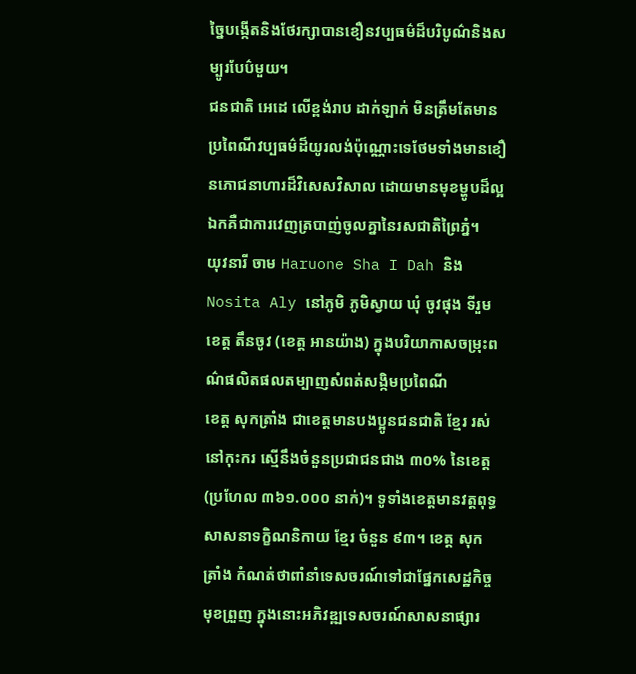ច្នៃបង្កើតនិងថែរក្សាបានខឿនវប្បធម៌ដ៏បរិបូណ៌និងសម្បូរបែប៌មួយ។
ជនជាតិ អេដេ លើខ្ពង់រាប ដាក់ឡាក់ មិនត្រឹមតែមានប្រពៃណីវប្បធម៌ដ៏យូរលង់ប៉ុណ្ណោះទេថែមទាំងមានខឿនភោជនាហារដ៏វិសេសវិសាល ដោយមានមុខម្ហូបដ៏ល្អឯកគឺជាការវេញត្របាញ់ចូលគ្នានៃរសជាតិព្រៃភ្នំ។
យុវនារី ចាម Haruone Sha I Dah និង Nosita Aly នៅភូមិ ភូមិស្វាយ ឃុំ ចូវផុង ទីរួមខេត្ត តឹនចូវ (ខេត្ត អានយ៉ាង) ក្នុងបរិយាកាសចម្រុះពណ៌ផលិតផលតម្បាញសំពត់សង្កិមប្រពៃណី
ខេត្ត សុកត្រាំង ជាខេត្តមានបងប្អូនជនជាតិ ខ្មែរ រស់នៅកុះករ ស្មើនឹងចំនួនប្រជាជនជាង ៣០% នៃខេត្ត (ប្រហែល ៣៦១.០០០ នាក់)។ ទូទាំងខេត្តមានវត្តពុទ្ធសាសនាទក្ខិណនិកាយ ខ្មែរ ចំនួន ៩៣។ ខេត្ត សុកត្រាំង កំណត់ថាពាំនាំទេសចរណ៍ទៅជាផ្នែកសេដ្ឋកិច្ចមុខព្រួញ ក្នុងនោះអភិវឌ្ឍទេសចរណ៍សាសនាផ្សារ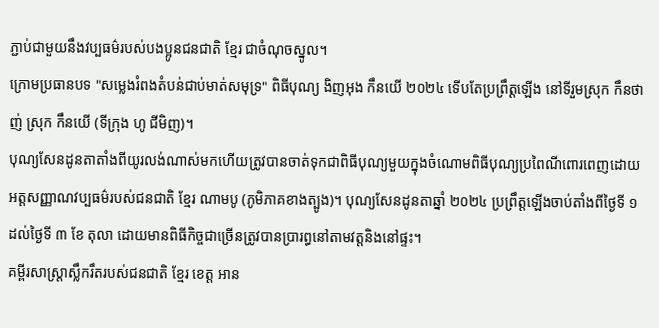ភ្ជាប់ជាមួយនឹងវប្បធម៌របស់បងប្អូនជនជាតិ ខ្មែរ ជាចំណុចស្នូល។
ក្រោមប្រធានបទ "សម្លេងរំពងតំបន់ជាប់មាត់សមុទ្រ" ពិធីបុណ្យ ងិញអុង កឹនយើ ២០២៤ ទើបតែប្រព្រឹត្តឡើង នៅទីរួមស្រុក កឹនថាញ់ ស្រុក កឹនយើ (ទីក្រុង ហូ ជីមិញ)។
បុណ្យសែនដូនតាតាំងពីយូរលង់ណាស់មកហើយត្រូវបានចាត់ទុកជាពិធីបុណ្យមួយក្នុងចំណោមពិធីបុណ្យប្រពៃណីពោរពេញដោយអត្តសញ្ញាណវប្បធម៌របស់ជនជាតិ ខ្មែរ ណាមបូ (ភូមិភាគខាងត្បូង)។ បុណ្យសែនដូនតាឆ្នាំ ២០២៤ ប្រព្រឹត្តឡើងចាប់តាំងពីថ្ងៃទី ១ ដល់ថ្ងៃទី ៣ ខែ តុលា ដោយមានពិធីកិច្ចជាច្រើនត្រូវបានប្រារព្ធនៅតាមវត្តនិងនៅផ្ទះ។
គម្ពីរសាស្ត្រាស្លឹករឹតរបស់ជនជាតិ ខ្មែរ ខេត្ត អាន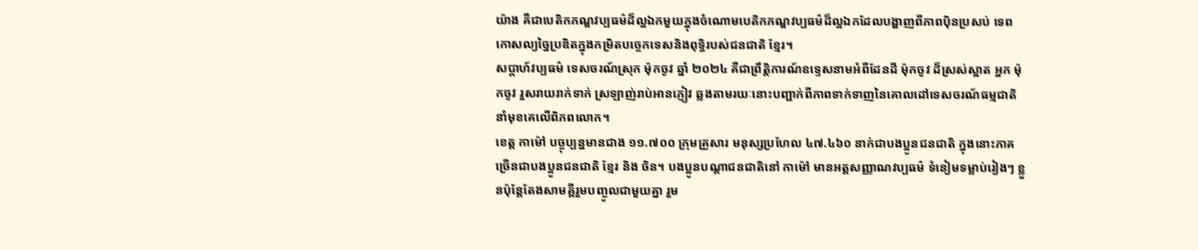យ៉ាង គឺជាបេតិកភណ្ឌវប្បធម៌ដ៏ល្អឯកមួយក្នុងចំណោមបេតិកភណ្ឌវប្បធម៌ដ៏ល្អឯកដែលបង្ហាញពីភាពប៉ិនប្រសប់ ទេពកោសល្យច្នៃប្រឌិតក្នុងកម្រិតបច្ចេកទេសនិងពុទ្ធិរបស់ជនជាតិ ខ្មែរ។
សប្តាហ៍វប្បធម៌ ទេសចរណ៍ស្រុក ម៉ុកចូវ ឆ្នាំ ២០២៤ គឺជាព្រឹត្តិការណ៍ឧទ្ទេសនាមអំពីដែនដី ម៉ុកចូវ ដ៏ស្រស់ស្អាត អ្នក ម៉ុកចូវ រួសរាយរាក់ទាក់ ស្រឡាញ់រាប់អានភ្ញៀវ ឆ្លងតាមរយៈនោះបញ្ជាក់ពីភាពទាក់ទាញនៃគោលដៅទេសចរណ៍ធម្មជាតិនាំមុខគេលើពិភពលោក។
ខេត្ត កាម៉ៅ បច្ចុប្បន្នមានជាង ១១.៧០០ ក្រុមគ្រួសារ មនុស្សប្រហែល ៤៧.៤៦០ នាក់ជាបងប្អូនជនជាតិ ក្នុងនោះភាគច្រើនជាបងប្អូនជនជាតិ ខ្មែរ និង ចិន។ បងប្អូនបណ្តាជនជាតិនៅ កាម៉ៅ មានអត្តសញ្ញាណវប្បធម៌ ទំនៀមទម្លាប់រៀងៗ ខ្លួនប៉ុន្តែតែងសាមគ្គីរួមបញ្ចូលជាមួយគ្នា រួម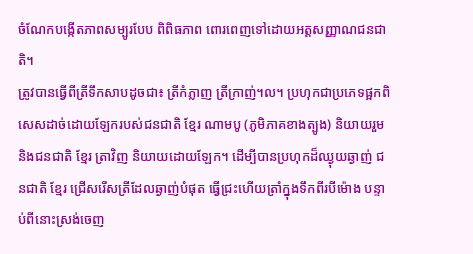ចំណែកបង្កើតភាពសម្បូរបែប ពិពិធភាព ពោរពេញទៅដោយអត្តសញ្ញាណជនជាតិ។
ត្រូវបានធ្វើពីត្រីទឹកសាបដូចជា៖ ត្រីកំភ្លាញ ត្រីក្រាញ់។ល។ ប្រហុកជាប្រភេទផ្អកពិសេសដាច់ដោយឡែករបស់ជនជាតិ ខ្មែរ ណាមបូ (ភូមិភាគខាងត្បូង) និយាយរួមនិងជនជាតិ ខ្មែរ ត្រាវិញ និយាយដោយឡែក។ ដើម្បីបានប្រហុកដ៏ឈ្ងុយឆ្ងាញ់ ជនជាតិ ខ្មែរ ជ្រើសរើសត្រីដែលឆ្ងាញ់បំផុត ធ្វើជ្រះហើយត្រាំក្នុងទឹកពីរបីម៉ោង បន្ទាប់ពីនោះស្រង់ចេញ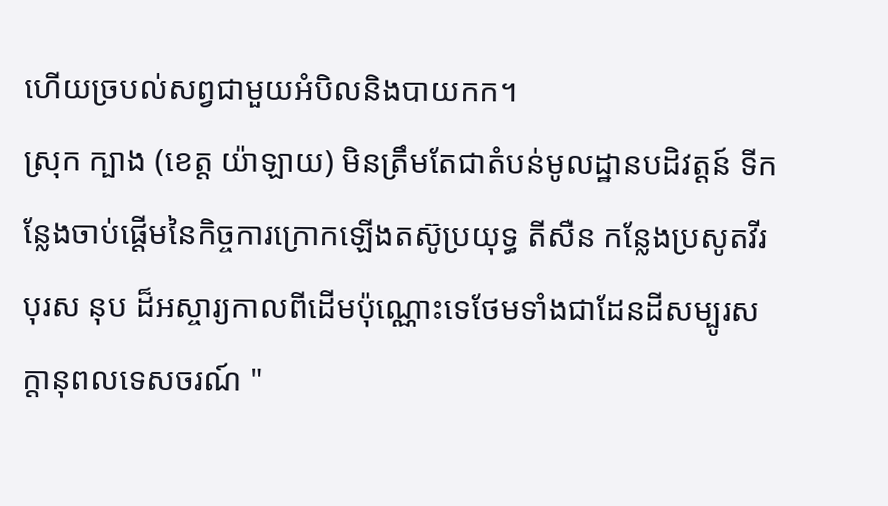ហើយច្របល់សព្វជាមួយអំបិលនិងបាយកក។
ស្រុក ក្បាង (ខេត្ត យ៉ាឡាយ) មិនត្រឹមតែជាតំបន់មូលដ្ឋានបដិវត្តន៍ ទីកន្លែងចាប់ផ្តើមនៃកិច្ចការក្រោកឡើងតស៊ូប្រយុទ្ធ តីសឺន កន្លែងប្រសូតវីរបុរស នុប ដ៏អស្ចារ្យកាលពីដើមប៉ុណ្ណោះទេថែមទាំងជាដែនដីសម្បូរសក្តានុពលទេសចរណ៍ "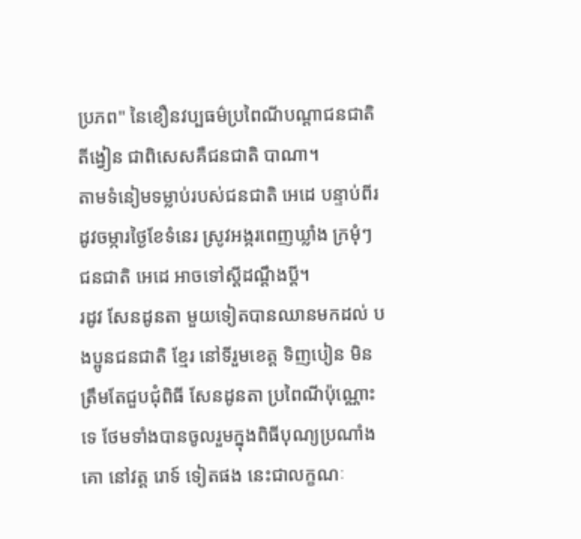ប្រភព" នៃខឿនវប្បធម៌ប្រពៃណីបណ្តាជនជាតិ តីង្វៀន ជាពិសេសគឺជនជាតិ បាណា។
តាមទំនៀមទម្លាប់របស់ជនជាតិ អេដេ បន្ទាប់ពីរដូវចម្ការថ្ងៃខែទំនេរ ស្រូវអង្ករពេញឃ្លាំង ក្រមុំៗ ជនជាតិ អេដេ អាចទៅស្តីដណ្តឹងប្តី។
រដូវ សែនដូនតា មួយទៀតបានឈានមកដល់ បងប្អូនជនជាតិ ខ្មែរ នៅទីរួមខេត្ត ទិញបៀន មិនត្រឹមតែជួបជុំពិធី សែនដូនតា ប្រពៃណីប៉ុណ្ណោះទេ ថែមទាំងបានចូលរួមក្នុងពិធីបុណ្យប្រណាំងគោ នៅវត្ត រោទ៍ ទៀតផង នេះជាលក្ខណៈ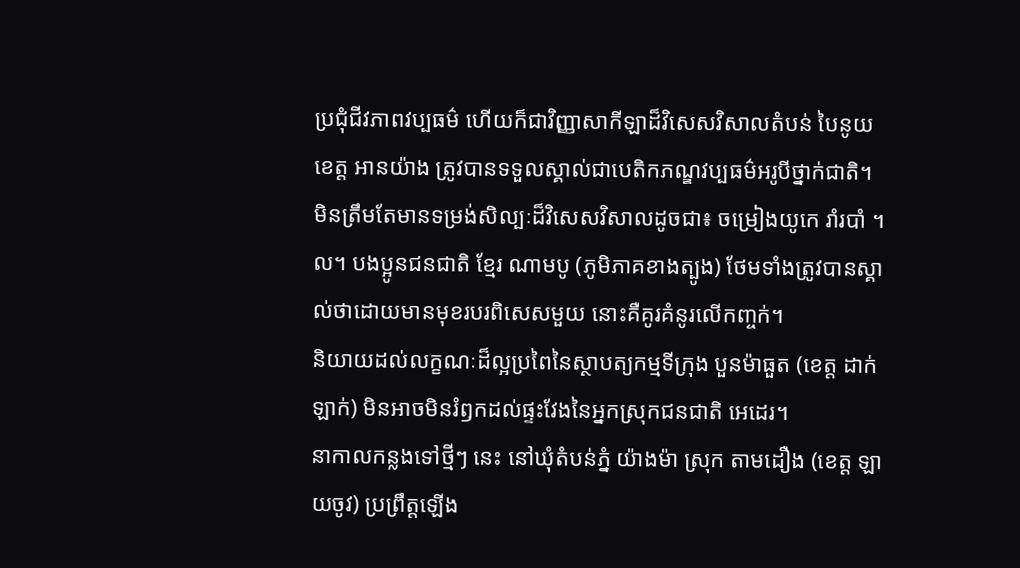ប្រជុំជីវភាពវប្បធម៌ ហើយក៏ជាវិញ្ញាសាកីឡាដ៏វិសេសវិសាលតំបន់ បៃនូយ ខេត្ត អានយ៉ាង ត្រូវបានទទួលស្គាល់ជាបេតិកភណ្ឌវប្បធម៌អរូបីថ្នាក់ជាតិ។
មិនត្រឹមតែមានទម្រង់សិល្បៈដ៏វិសេសវិសាលដូចជា៖ ចម្រៀងយូកេ រាំរបាំ ។ល។ បងប្អូនជនជាតិ ខ្មែរ ណាមបូ (ភូមិភាគខាងត្បូង) ថែមទាំងត្រូវបានស្គាល់ថាដោយមានមុខរបរពិសេសមួយ នោះគឺគូរគំនូរលើកញ្ចក់។
និយាយដល់លក្ខណៈដ៏ល្អប្រពៃនៃស្ថាបត្យកម្មទីក្រុង បួនម៉ាធួត (ខេត្ត ដាក់ឡាក់) មិនអាចមិនរំឭកដល់ផ្ទះវែងនៃអ្នកស្រុកជនជាតិ អេដេរ។
នាកាលកន្លងទៅថ្មីៗ នេះ នៅឃុំតំបន់ភ្នំ យ៉ាងម៉ា ស្រុក តាមដឿង (ខេត្ត ឡាយចូវ) ប្រព្រឹត្តឡើង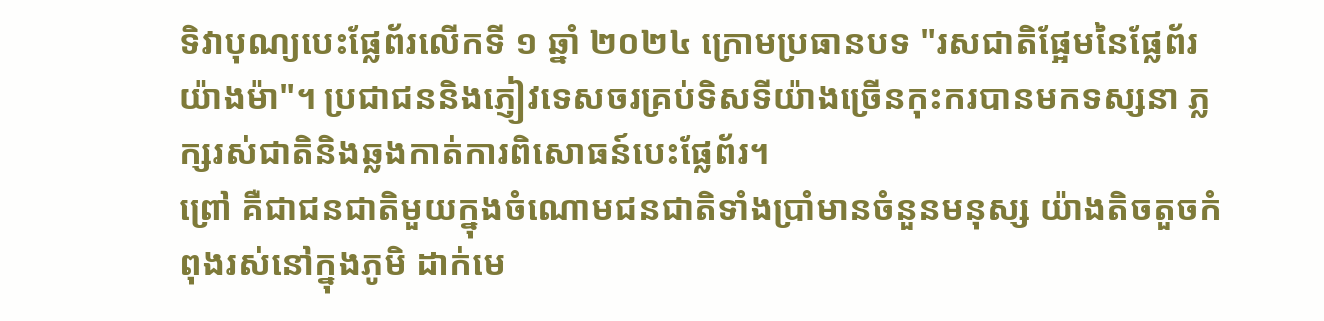ទិវាបុណ្យបេះផ្លែព័រលើកទី ១ ឆ្នាំ ២០២៤ ក្រោមប្រធានបទ "រសជាតិផែ្អមនៃផ្លែព័រ យ៉ាងម៉ា"។ ប្រជាជននិងភ្ញៀវទេសចរគ្រប់ទិសទីយ៉ាងច្រើនកុះករបានមកទស្សនា ភ្លក្សរស់ជាតិនិងឆ្លងកាត់ការពិសោធន៍បេះផ្លែព័រ។
ព្រៅ គឺជាជនជាតិមួយក្នុងចំណោមជនជាតិទាំងប្រាំមានចំនួនមនុស្ស យ៉ាងតិចតួចកំពុងរស់នៅក្នុងភូមិ ដាក់មេ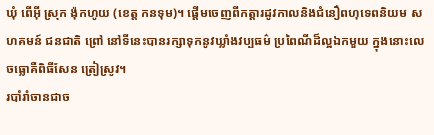ឃុំ ពើអ៊ី ស្រុក ង៉ុកហូយ (ខេត្ត កនទុម)។ ផ្តើមចេញពីកត្តារដូវកាលនិងជំនឿពហុទេពនិយម សហគមន៍ ជនជាតិ ព្រៅ នៅទីនេះបានរក្សាទុកនូវឃ្លាំងវប្បធម៌ ប្រពៃណីដ៏ល្អឯកមួយ ក្នុងនោះលេចធ្លោគឺពិធីសែន ត្រៀស្រូវ។
របាំរាំចានជាច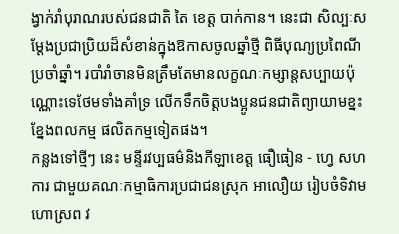ង្វាក់រាំបុរាណរបស់ជនជាតិ តៃ ខេត្ត បាក់កាន។ នេះជា សិល្បៈសម្តែងប្រជាប្រិយដ៏សំខាន់ក្នុងឱកាសចូលឆ្នាំថ្មី ពិធីបុណ្យប្រពៃណីប្រចាំឆ្នាំ។ របាំរាំចានមិនត្រឹមតែមានលក្ខណៈកម្សាន្តសប្បាយប៉ុណ្ណោះទេថែមទាំងគាំទ្រ លើកទឹកចិត្តបងប្អូនជនជាតិព្យាយាមខ្នះខ្នែងពលកម្ម ផលិតកម្មទៀតផង។
កន្លងទៅថ្មីៗ នេះ មន្ទីរវប្បធម៌និងកីឡាខេត្ត ធឿធៀន - ហ្វេ សហការ ជាមួយគណៈកម្មាធិការប្រជាជនស្រុក អាលឿយ រៀបចំទិវាមហោស្រព វ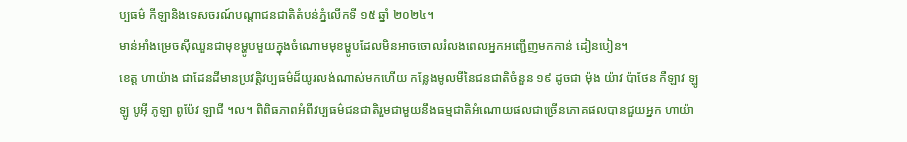ប្បធម៌ កីឡានិងទេសចរណ៍បណ្តាជនជាតិតំបន់ភ្នំលើកទី ១៥ ឆ្នាំ ២០២៤។
មាន់អាំងម្រេចស៊ីឈួនជាមុខម្ហូបមួយក្នុងចំណោមមុខម្ហូបដែលមិនអាចចោលរំលងពេលអ្នកអញ្ជើញមកកាន់ ដៀនបៀន។
ខេត្ត ហាយ៉ាង ជាដែនដីមានប្រវត្តិវប្បធម៌ដ៏យូរលង់ណាស់មកហើយ កន្លែងមូលមីនៃជនជាតិចំនួន ១៩ ដូចជា ម៉ុង យ៉ាវ ប៉ាថែន កឺឡាវ ឡូឡូ បូអ៊ី ភូឡា ពូប៉ែវ ឡាជី ។ល។ ពិពិធភាពអំពីវប្បធម៌ជនជាតិរួមជាមួយនឹងធម្មជាតិអំណោយផលជាច្រើនភោគផលបានជួយអ្នក ហាយ៉ា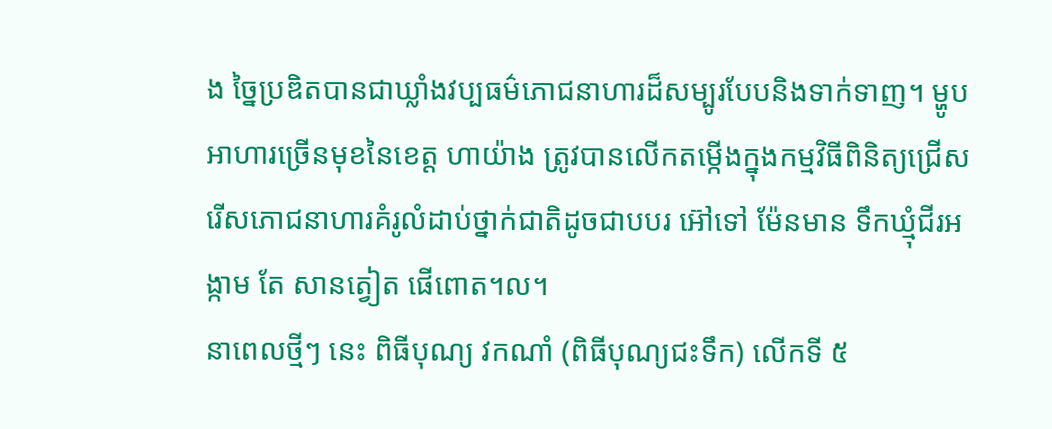ង ច្នៃប្រឌិតបានជាឃ្លាំងវប្បធម៌ភោជនាហារដ៏សម្បូរបែបនិងទាក់ទាញ។ ម្ហូបអាហារច្រើនមុខនៃខេត្ត ហាយ៉ាង ត្រូវបានលើកតម្កើងក្នុងកម្មវិធីពិនិត្យជ្រើសរើសភោជនាហារគំរូលំដាប់ថ្នាក់ជាតិដូចជាបបរ អ៊ៅទៅ ម៉ែនមាន ទឹកឃ្មុំជីរអង្កាម តែ សានត្វៀត ផើពោត។ល។
នាពេលថ្មីៗ នេះ ពិធីបុណ្យ វកណាំ (ពិធីបុណ្យជះទឹក) លើកទី ៥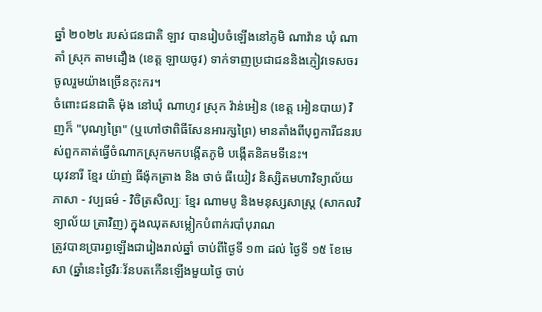ឆ្នាំ ២០២៤ របស់ជនជាតិ ឡាវ បានរៀបចំឡើងនៅភូមិ ណាវ៉ាន ឃុំ ណាតាំ ស្រុក តាមដឿង (ខេត្ត ឡាយចូវ) ទាក់ទាញប្រជាជននិងភ្ញៀវទេសចរចូលរួមយ៉ាងច្រើនកុះករ។
ចំពោះជនជាតិ ម៉ុង នៅឃុំ ណាហូវ ស្រុក វ៉ាន់អៀន (ខេត្ត អៀនបាយ) វិញក៏ "បុណ្យព្រៃ" (ឬហៅថាពិធីសែនអារក្សព្រៃ) មានតាំងពីបុព្វការីជនរបស់ពួកគាត់ធ្វើចំណាកស្រុកមកបង្កើតភូមិ បង្កើតនិគមទីនេះ។
យុវនារី ខ្មែរ យ៉ាញ់ ធីង៉ុកត្រាង និង ថាច់ ធីយៀវ និស្សិតមហាវិទ្យាល័យភាសា - វប្បធម៌ - វិចិត្រសិល្បៈ ខ្មែរ ណាមបូ និងមនុស្សសាស្ត្រ (សាកលវិទ្យាល័យ ត្រាវិញ) ក្នុងឈុតសម្លៀកបំពាក់របាំបុរាណ
ត្រូវបានប្រារព្ធឡើងជារៀងរាល់ឆ្នាំ ចាប់ពីថ្ងៃទី ១៣ ដល់ ថ្ងៃទី ១៥ ខែមេសា (ឆ្នាំនេះថ្ងៃវិរៈវ័នបតកើនឡើងមួយថ្ងៃ ចាប់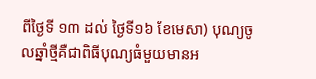ពីថ្ងៃទី ១៣ ដល់ ថ្ងៃទី១៦ ខែមេសា) បុណ្យចូលឆ្នាំថ្មីគឺជាពិធីបុណ្យធំមួយមានអ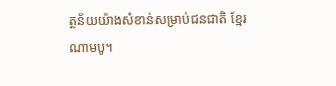ត្ថន័យយ៉ាងសំខាន់សម្រាប់ជនជាតិ ខ្មែរ ណាមបូ។